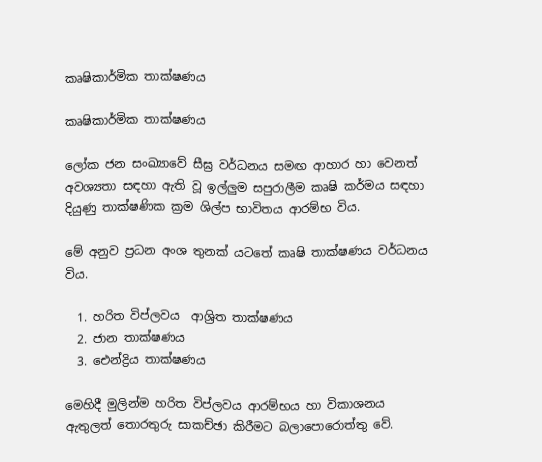කෘෂිකාර්මික තාක්ෂණය

කෘෂිකාර්මික තාක්ෂණය

ලෝක ජන සංඛ්‍යාවේ සීඝ්‍ර වර්ධනය සමඟ ආහාර හා වෙනත් අවශ්‍යතා සඳහා ඇති වූ ඉල්ලුම සපුරාලීම කෘෂි කර්මය සඳහා දියුණු තාක්ෂණික ක්‍රම ශිල්ප භාවිතය ආරම්භ විය.

මේ අනුව ප්‍රධන අංශ තුනක් යටතේ කෘෂි තාක්ෂණය වර්ධනය විය.

  1. හරිත විප්ලවය  ආශ්‍රිත තාක්ෂණය
  2. ජාන තාක්ෂණය
  3. ඓන්ද්‍රිය තාක්ෂණය

මෙහිදී මුලින්ම හරිත විප්ලවය ආරම්භය හා විකාශනය ඇතුලත් තොරතුරු සාකච්ඡා කිරීමට බලාපොරොත්තු වේ.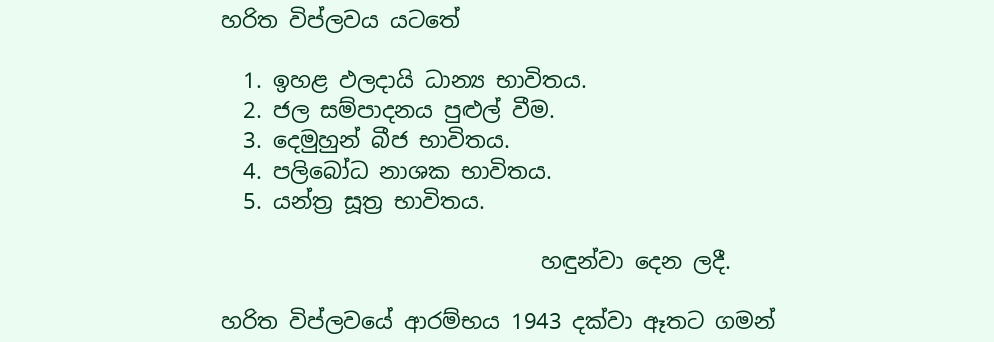හරිත විප්ලවය යටතේ

  1. ඉහළ ඵලදායි ධාන්‍ය භාවිතය.
  2. ජල සම්පාදනය පුළුල් වීම.
  3. දෙමුහුන් බීජ භාවිතය.
  4. පලිබෝධ නාශක භාවිතය.
  5. යන්ත්‍ර සූත්‍ර භාවිතය.

                             හඳුන්වා දෙන ලදී.

හරිත විප්ලවයේ ආරම්භය 1943 දක්වා ඈතට ගමන්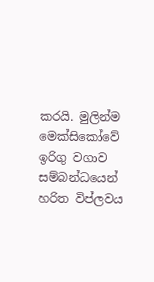කරයි. මුලින්ම මෙක්සිකෝවේ ඉරිගු වගාව සම්බන්ධයෙන් හරිත විප්ලවය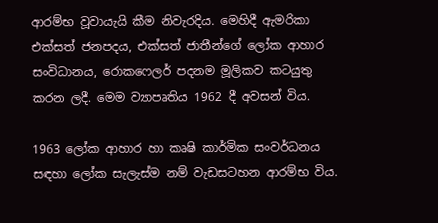ආරම්භ වූවායැයි කීම නිවැරදිය. මෙහිදී ඇමරිකා එක්සත් ජනපදය, එක්සත් ජාතීන්ගේ ලෝක ආහාර සංවිධානය, රොක‍ෆෙලර් පදනම මූලිකව කටයුතු කරන ලදී. මෙම ව්‍යාපෘතිය 1962 දී අවසන් විය.

1963 ලෝක ආහාර හා කෘෂි කාර්මික සංවර්ධනය සඳහා ලෝක සැලැස්ම නම් වැඩසටහන ආරම්භ විය.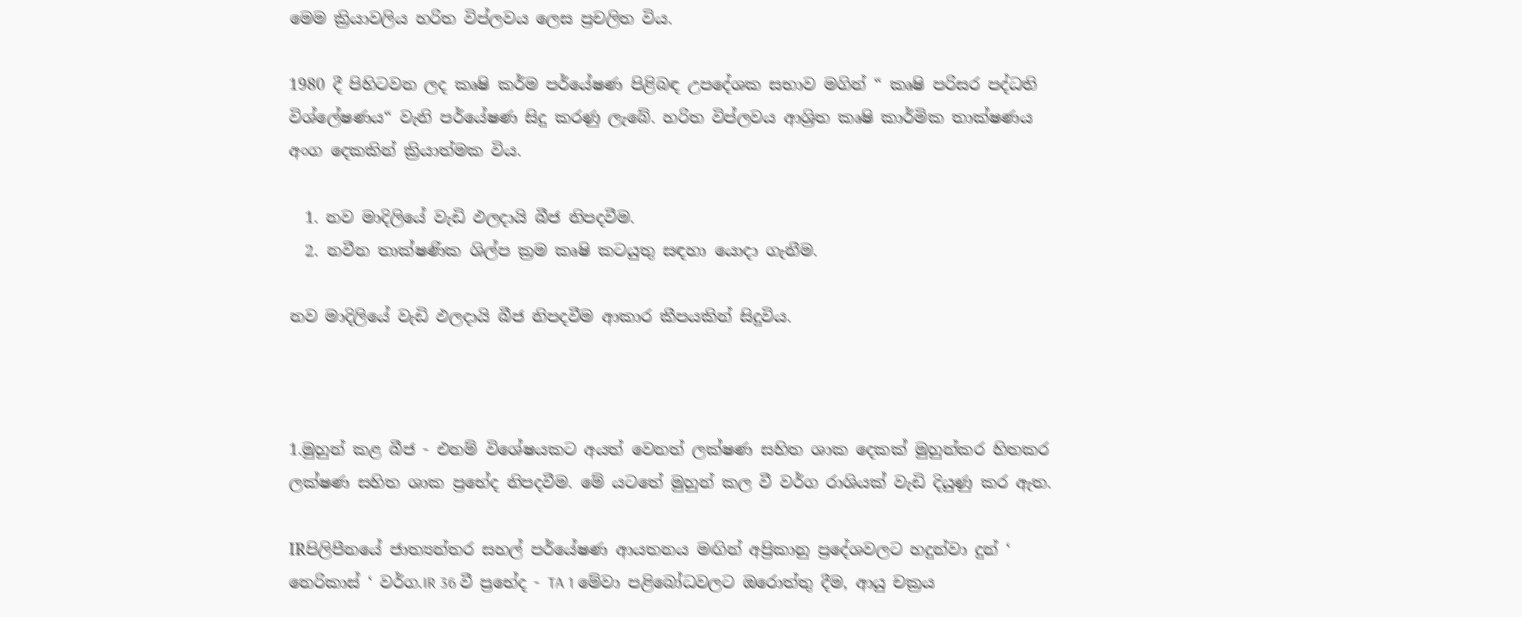මෙම ක්‍රියාවලිය හරිත විප්ලවය ලෙස ප්‍රචලිත විය.

1980 දී පිහිටවන ලද කෘෂි කර්ම පර්යේෂණ පිළිබඳ උපදේශක සභාව මගින් “ කෘෂි පරිසර පද්ධති විශ්ලේෂණය“ වැනි පර්යේෂණ සිදු කරණු ලැබේ. හරිත විප්ලවය ආශ්‍රිත කෘෂි කාර්මික තාක්ෂණය අංග දෙකකින් ක්‍රියාත්මක විය.

  1. නව මාදිලියේ වැඩි ඵලදායි බීජ නිපදවීම.
  2. නවීන තාක්ෂණික ශිල්ප ක්‍රම කෘෂි කටයුතු සඳහා යොදා ගැනීම.

නව මාදිලියේ වැඩි ඵලදායි බීජ නිපදවීම ආකාර කීපයකින් සිදුවිය.



1.මුහුන් කළ බීජ - එනම් විශේෂයකට අයත් වෙනත් ලක්ෂණ සහිත ශාක දෙකක් මුහුන්කර හිතකර ලක්ෂණ සහිත ශාක ප්‍රභේද නිපදවීම. මේ යටතේ මුහුන් කල වී වර්ග රාශියක් වැඩි දියුණු කර ඇත.

IRපිලිපීනයේ ජාත්‍යන්තර සහල් පර්යේෂණ ආයතනය මඟින් අප්‍රිකානු ප්‍රදේශවලට හදුන්වා දුන් ‘ නෙරිකාස් ‘ වර්ග.IR 36 වී ප්‍රභේද - TA 1 මේවා පළිබෝධවලට ඔරොත්තු දීම, ආයු චක්‍රය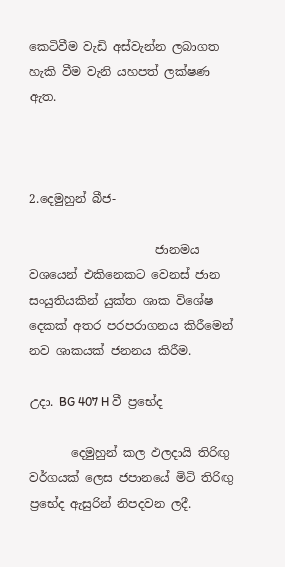කෙටිවීම වැඩි අස්වැන්න ලබාගත හැකි වීම වැනි යහපත් ලක්ෂණ ඇත.



2.දෙමුහුන් බීජ-

                     ජානමය වශයෙන් එකිනෙකට වෙනස් ජාන සංයුතියකින් යුක්ත ශාක විශේෂ දෙකක් අතර පරපරාගනය කිරීමෙන් නව ශාකයක් ජනනය කිරීම.

උදා. BG 407 H වී ප්‍රභේද

       දෙමුහුන් කල ඵලදායි තිරිඟු වර්ගයක් ලෙස ජපානයේ මිටි තිරිඟු ප්‍රභේද ඇසුරින් නිපදවන ලදී.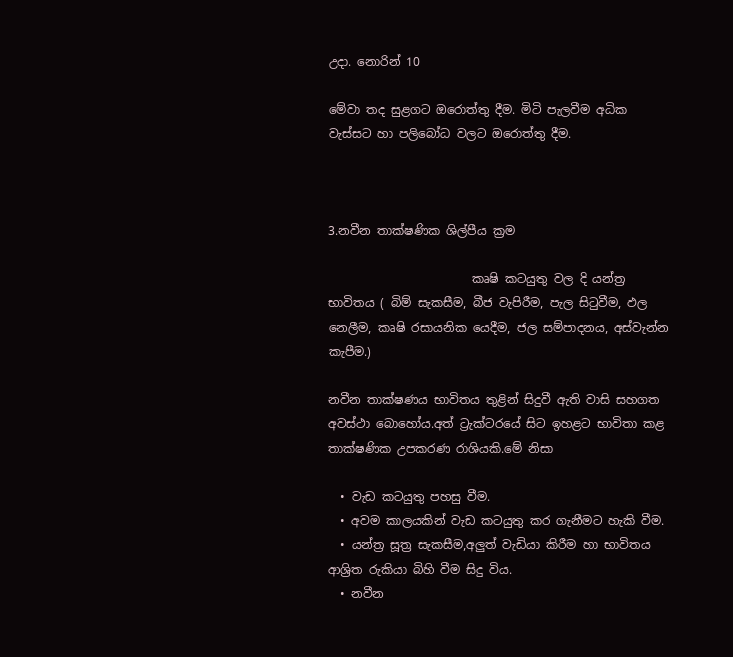උදා. නොරින් 10

මේවා තද සුළගට ඔරොත්තු දීම. මිටි පැලවීම අධික වැස්සට හා පලිබෝධ වලට ඔරොත්තු දීම.



3.නවීන තාක්ෂණික ශිල්පීය ක්‍රම

                        කෘෂි කටයුතු වල දි යන්ත්‍ර භාවිතය ( බිම් සැකසීම, බීජ වැපිරීම, පැල සිටුවීම, ඵල නෙලීම, කෘෂි රසායනික යෙදීම, ජල සම්පාදනය, අස්වැන්න කැපීම.)

නවීන තාක්ෂණය භාවිතය තුළින් සිදුවී ඇති වාසි සහගත අවස්ථා බොහෝය.අත් ට්‍රැක්ටරයේ සිට ඉහළට භාවිතා කළ තාක්ෂණික උපකරණ රාශියකි.මේ නිසා

  • වැඩ කටයුතු පහසු වීම.
  • අවම කාලයකින් වැඩ කටයුතු කර ගැනීමට හැකි වීම.
  • යන්ත්‍ර සූත්‍ර සැකසීම,අලුත් වැඩියා කිරීම හා භාවිතය ආශ්‍රිත රුකියා බිහි වීම සිදු විය.
  • නවීන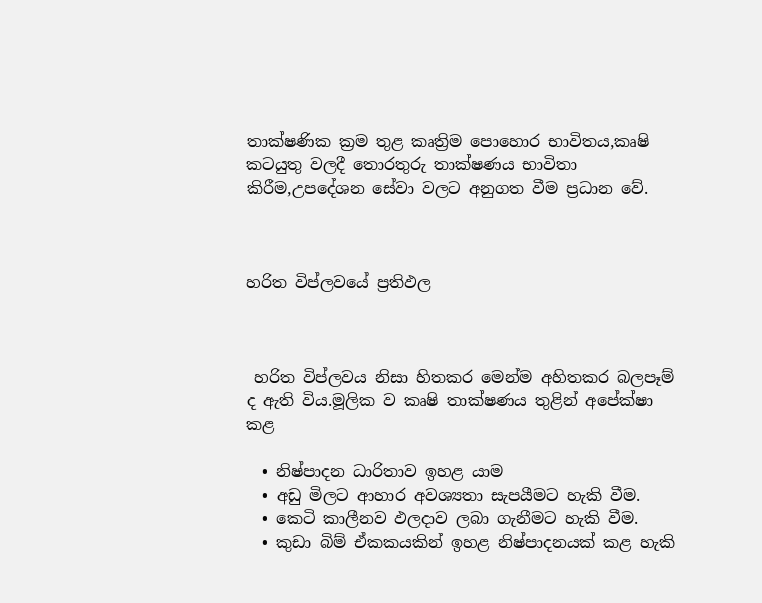තාක්ෂණික ක්‍රම තුළ කෘත්‍රිම පොහොර භාවිතය,කෘෂි කටයුතු වලදී තොරතුරු තාක්ෂණය භාවිතා කිරීම,උපදේශන සේවා වලට අනුගත වීම ප්‍රධාන වේ.



හරිත විප්ලවයේ ප්‍රතිඵල



 හරිත විප්ලවය නිසා හිතකර මෙන්ම අහිතකර බලපෑම් ද ඇති විය.මූලික ව කෘෂි තාක්ෂණය තුළින් අපේක්ෂා කළ

  • නිෂ්පාදන ධාරිතාව ඉහළ යාම
  • අඩු මිලට ආහාර අවශ්‍යතා සැපයීමට හැකි වීම.
  • කෙටි කාලීනව ඵලදාව ලබා ගැනීමට හැකි වීම.
  • කුඩා බිම් ඒකකයකින් ඉහළ නිෂ්පාදනයක් කළ හැකි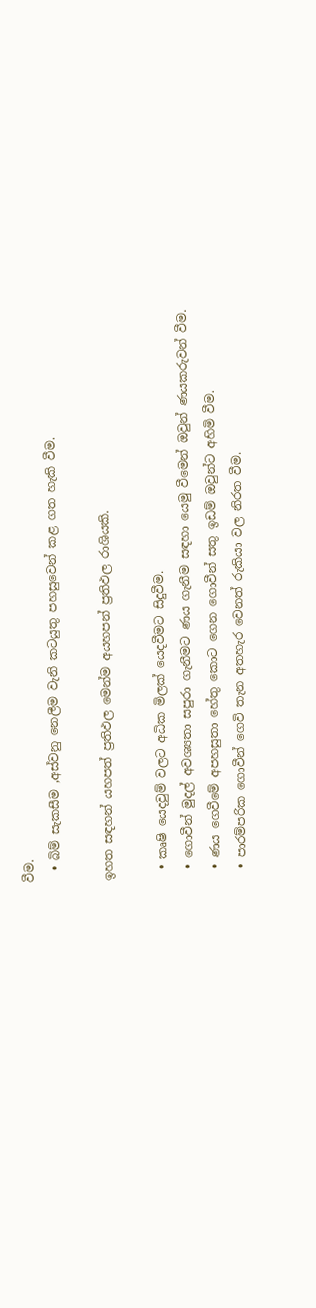වීම.
  • බිම් සැකසීම ,අස්වනු නෙලීම වැනි කටයුතු පහසුවෙන් කළ ගත හැකි වීම.

ඉහත සඳහන් යහපත් ප්‍රතිඵල මෙන්ම අයහපන් ප්‍රතිඵල රාශියකි.

  • කෘෂි යෙදවුම් වලට අධික මිලක් යෙදවීමට සිදුවීම.
  • ගොවීන් මුදල් අවශ්‍යතා සපුරා ගැනීමට ණය ගැනීම සඳහා යෙමු වීමෙන් ඔවුන් ණයකරුවන් වීම.
  • ණය ගෙවීමේ අපහසුතා හේතු කොට ගෙන ගොවීන් සතු ඉඩම් ඔවුන්ට අහිමි වීම.
  • පාරම්පරික ගොවීන් ගෙවි තැන අතහැර වෙනත් රුකියා වල නිරත වීම.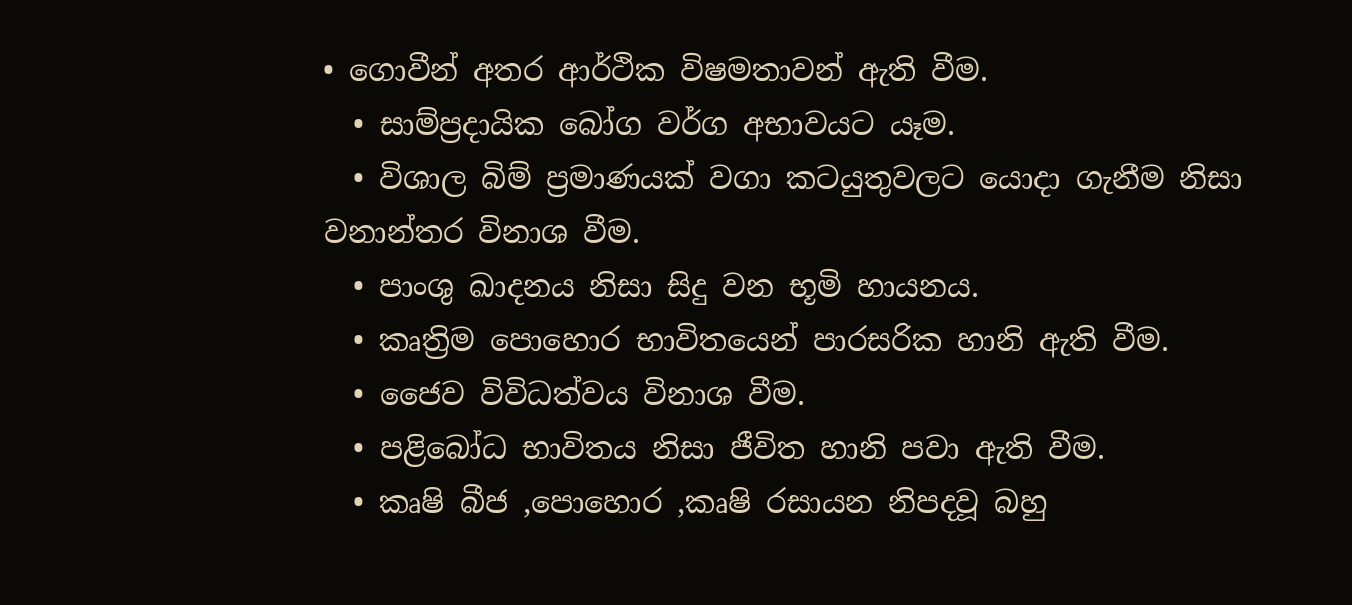• ගොවීන් අතර ආර්ථික විෂමතාවන් ඇති වීම.
  • සාම්ප්‍රදායික බෝග වර්ග අභාවයට යෑම.
  • විශාල බිම් ප්‍රමාණයක් වගා කටයුතුවලට යොදා ගැනීම නිසා වනාන්තර විනාශ වීම.
  • පාංශු ඛාදනය නිසා සිදු වන භූමි හායනය.
  • කෘත්‍රිම පොහොර භාවිතයෙන් පාරසරික හානි ඇති වීම.
  • ජෛව විවිධත්වය විනාශ වීම.
  • පළිබෝධ භාවිතය නිසා ජීවිත හානි පවා ඇති වීම.
  • කෘෂි බීජ ,පොහොර ,කෘෂි රසායන නිපදවූ බහු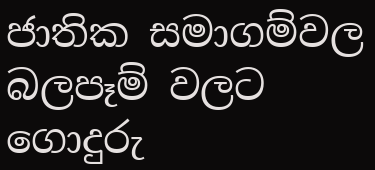ජාතික සමාගම්වල බලපෑම් වලට ගොදුරු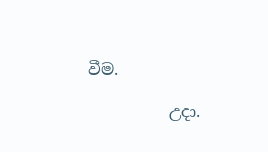වීම.

          උදා.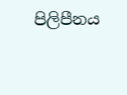පිලිපීනය